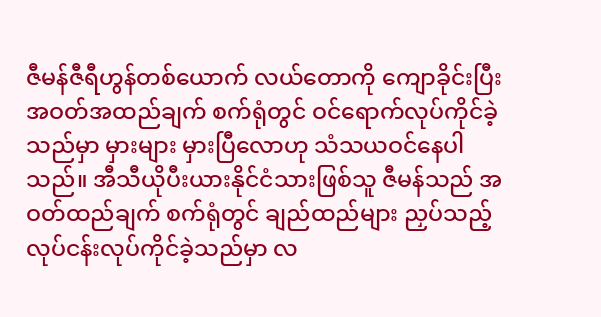ဇီမန်ဇီရီဟွန်တစ်ယောက် လယ်တောကို ကျောခိုင်းပြီး အဝတ်အထည်ချက် စက်ရုံတွင် ဝင်ရောက်လုပ်ကိုင်ခဲ့သည်မှာ မှားများ မှားပြီလောဟု သံသယဝင်နေပါသည်။ အီသီယိုပီးယားနိုင်ငံသားဖြစ်သူ ဇီမန်သည် အဝတ်ထည်ချက် စက်ရုံတွင် ချည်ထည်များ ညှပ်သည့် လုပ်ငန်းလုပ်ကိုင်ခဲ့သည်မှာ လ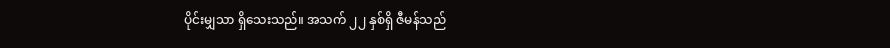ပိုင်းမျှသာ ရှိသေးသည်။ အသက် ၂၂ နှစ်ရှိ ဇီမန်သည်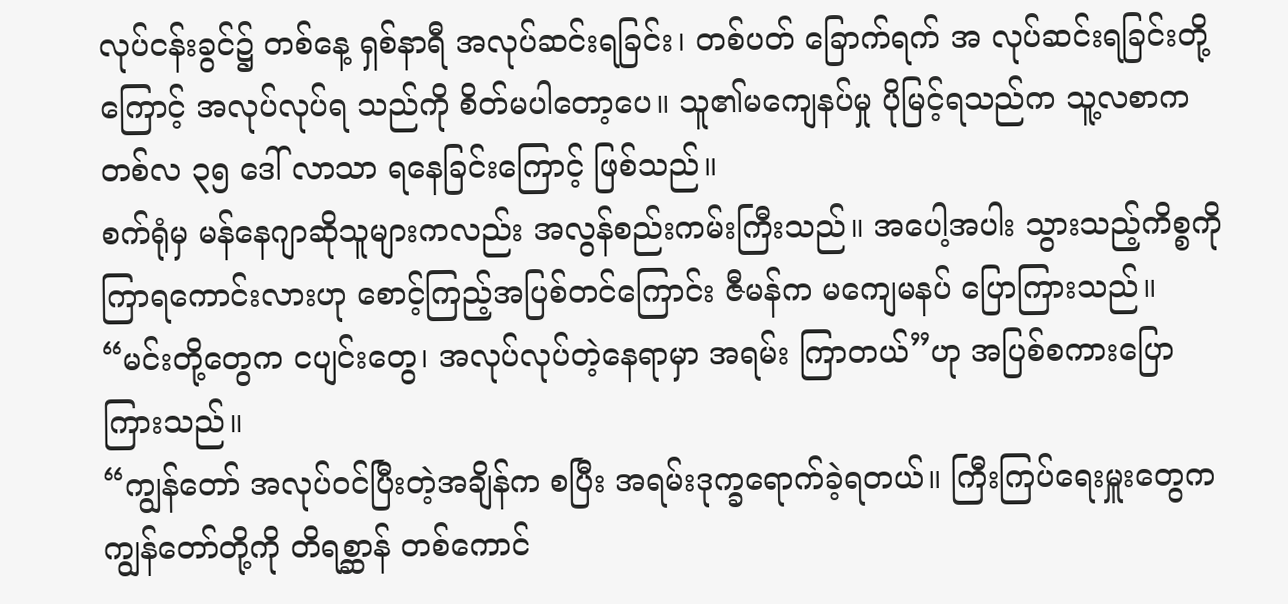လုပ်ငန်းခွင်၌ တစ်နေ့ ရှစ်နာရီ အလုပ်ဆင်းရခြင်း၊ တစ်ပတ် ခြောက်ရက် အ လုပ်ဆင်းရခြင်းတို့ကြောင့် အလုပ်လုပ်ရ သည်ကို စိတ်မပါတော့ပေ။ သူ၏မကျေနပ်မှု ပိုမြင့်ရသည်က သူ့လစာက တစ်လ ၃၅ ဒေါ် လာသာ ရနေခြင်းကြောင့် ဖြစ်သည်။
စက်ရုံမှ မန်နေဂျာဆိုသူများကလည်း အလွန်စည်းကမ်းကြီးသည်။ အပေါ့အပါး သွားသည့်ကိစ္စကို ကြာရကောင်းလားဟု စောင့်ကြည့်အပြစ်တင်ကြောင်း ဇီမန်က မကျေမနပ် ပြောကြားသည်။ “မင်းတို့တွေက ငပျင်းတွေ၊ အလုပ်လုပ်တဲ့နေရာမှာ အရမ်း ကြာတယ်”ဟု အပြစ်စကားပြောကြားသည်။
“ကျွန်တော် အလုပ်ဝင်ပြီးတဲ့အချိန်က စပြီး အရမ်းဒုက္ခရောက်ခဲ့ရတယ်။ ကြီးကြပ်ရေးမှူးတွေက ကျွန်တော်တို့ကို တိရစ္ဆာန် တစ်ကောင်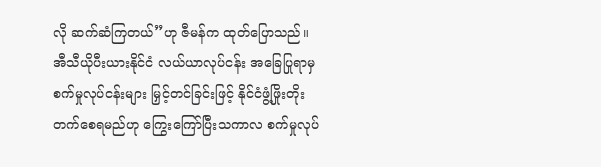လို ဆက်ဆံကြတယ်”ဟု ဇီမန်က ထုတ်ပြောသည်။
အီသီယိုပီးယားနိုင်ငံ လယ်ယာလုပ်ငန်း အခြေပြုရာမှ စက်မှုလုပ်ငန်းများ မြှင့်တင်ခြင်းဖြင့် နိုင်ငံဖွံ့ဖြိုးတိုးတက်စေရမည်ဟု ကြွေးကြော်ပြီးသကာလ စက်မှုလုပ်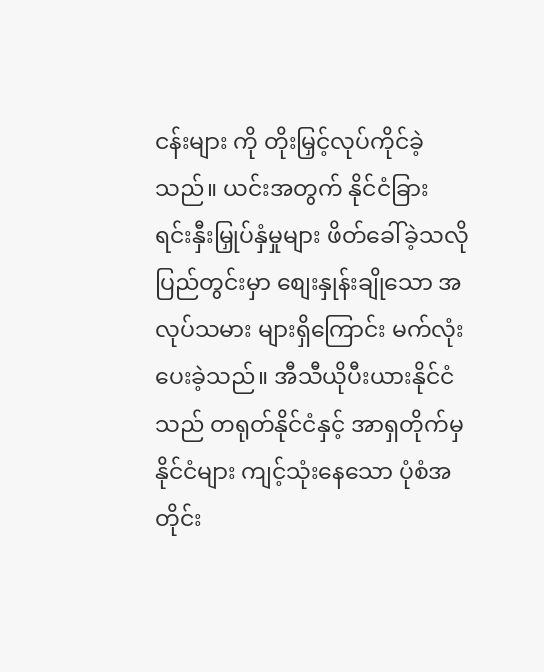ငန်းများ ကို တိုးမြှင့်လုပ်ကိုင်ခဲ့သည်။ ယင်းအတွက် နိုင်ငံခြား ရင်းနှီးမြှုပ်နှံမှုများ ဖိတ်ခေါ်ခဲ့သလို ပြည်တွင်းမှာ စျေးနှုန်းချိုသော အလုပ်သမား များရှိကြောင်း မက်လုံးပေးခဲ့သည်။ အီသီယိုပီးယားနိုင်ငံသည် တရုတ်နိုင်ငံနှင့် အာရှတိုက်မှ နိုင်ငံများ ကျင့်သုံးနေသော ပုံစံအတိုင်း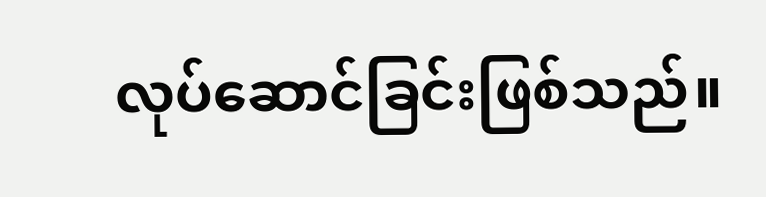လုပ်ဆောင်ခြင်းဖြစ်သည်။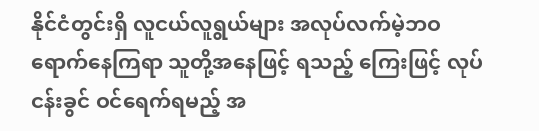နိုင်ငံတွင်းရှိ လူငယ်လူရွယ်များ အလုပ်လက်မဲ့ဘဝ ရောက်နေကြရာ သူတို့အနေဖြင့် ရသည့် ကြေးဖြင့် လုပ်ငန်းခွင် ဝင်ရေက်ရမည့် အ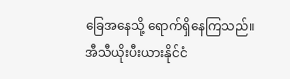ခြေအနေသို့ ရောက်ရှိနေကြသည်။
အီသီယိုးပီးယားနိုင်ငံ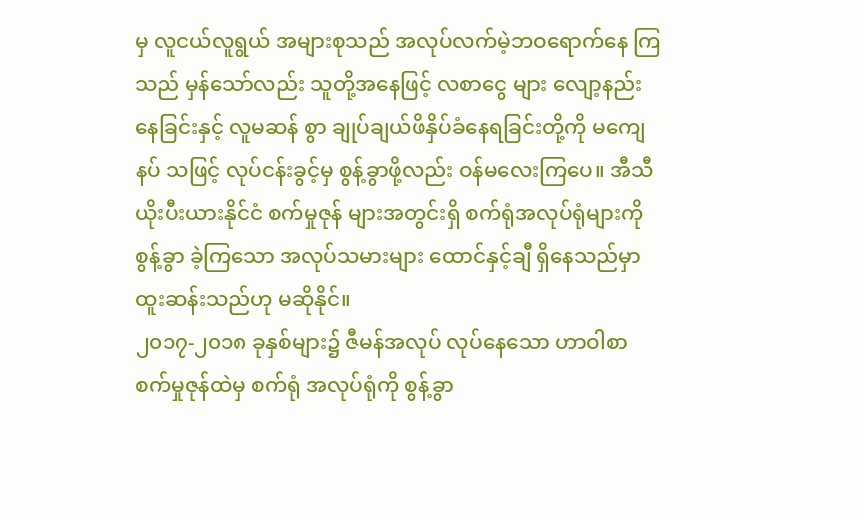မှ လူငယ်လူရွယ် အများစုသည် အလုပ်လက်မဲ့ဘဝရောက်နေ ကြသည် မှန်သော်လည်း သူတို့အနေဖြင့် လစာငွေ များ လျော့နည်းနေခြင်းနှင့် လူမဆန် စွာ ချုပ်ချယ်ဖိနှိပ်ခံနေရခြင်းတို့ကို မကျေနပ် သဖြင့် လုပ်ငန်းခွင့်မှ စွန့်ခွာဖို့လည်း ဝန်မလေးကြပေ။ အီသီယိုးပီးယားနိုင်ငံ စက်မှုဇုန် များအတွင်းရှိ စက်ရုံအလုပ်ရုံများကို စွန့်ခွာ ခဲ့ကြသော အလုပ်သမားများ ထောင်နှင့်ချီ ရှိနေသည်မှာ ထူးဆန်းသည်ဟု မဆိုနိုင်။
၂၀၁၇-၂၀၁၈ ခုနှစ်များ၌ ဇီမန်အလုပ် လုပ်နေသော ဟာဝါစာစက်မှုဇုန်ထဲမှ စက်ရုံ အလုပ်ရုံကို စွန့်ခွာ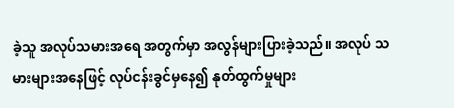ခဲ့သူ အလုပ်သမားအရေ အတွက်မှာ အလွန်များပြားခဲ့သည်။ အလုပ် သမားများအနေဖြင့် လုပ်ငန်းခွင်မှနေ၍ နုတ်ထွက်မှုများ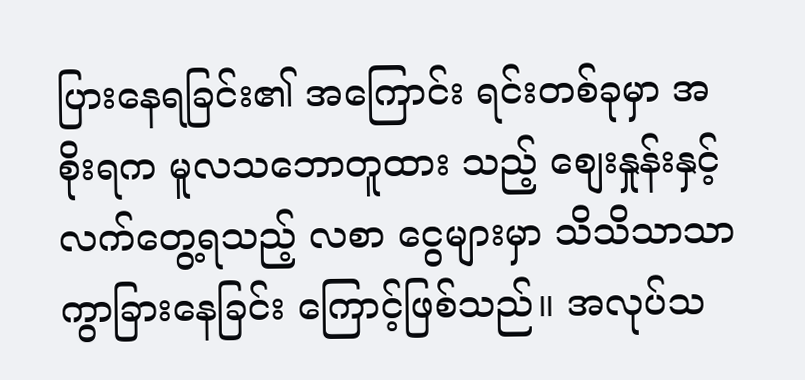ပြားနေရခြင်း၏ အကြောင်း ရင်းတစ်ခုမှာ အစိုးရက မူလသဘောတူထား သည့် စျေးနှုန်းနှင့် လက်တွေ့ရသည့် လစာ ငွေများမှာ သိသိသာသာ ကွာခြားနေခြင်း ကြောင့်ဖြစ်သည်။ အလုပ်သ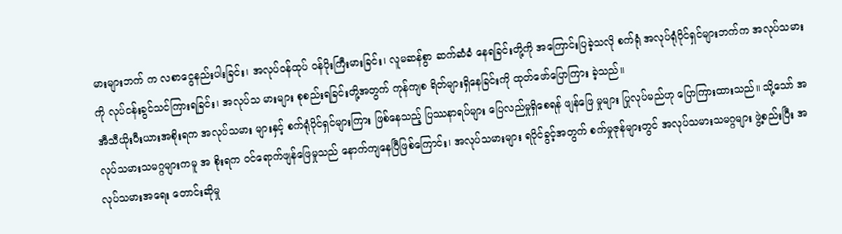မားများဘက် က လစာငွေနည်းပါးခြင်း၊ အလုပ်ဝန်ထုပ် ဝန်ပိုးကြီးမားခြင်း၊ လူမဆန်စွာ ဆက်ဆံခံ နေရခြင်းတို့ကို အကြောင်းပြခဲ့သလို စက်ရုံ အလုပ်ရုံပိုင်ရှင်များဘက်က အလုပ်သမား ကို လုပ်ငန်းခွင်သင်ကြားရခြင်း၊ အလုပ်သ မားများ စုစည်းရခြင်းတို့အတွက် ကုန်ကျစ ရိတ်များရှိနေခြင်းကို ထုတ်ဖော်ပြောကြား ခဲ့သည်။
အီသီယိုးပီးယားအစိုးရက အလုပ်သမား များနှင့် စက်ရုံပိုင်ရှင်များကြား ဖြစ်နေသည့် ပြဿနာရပ်များ ပြေလည်မှုရှိစေရန် ဖျန်ဖြေ မှုများ ပြုလုပ်မည်ဟု ပြောကြားထားသည်။ သို့သော် အလုပ်သမားသမဂ္ဂများကမူ အ စိုးရက ဝင်ရောက်ဖျန်ဖြေမှုသည် နောက်ကျနေပြီဖြစ်ကြောင်း၊ အလုပ်သမားများ ရပိုင်ခွင့်အတွက် စက်မှုဇုန်များတွင် အလုပ်သမားသမဂ္ဂများ ဖွဲ့စည်းပြီး အလုပ်သမားအရေး တောင်းဆိုမှု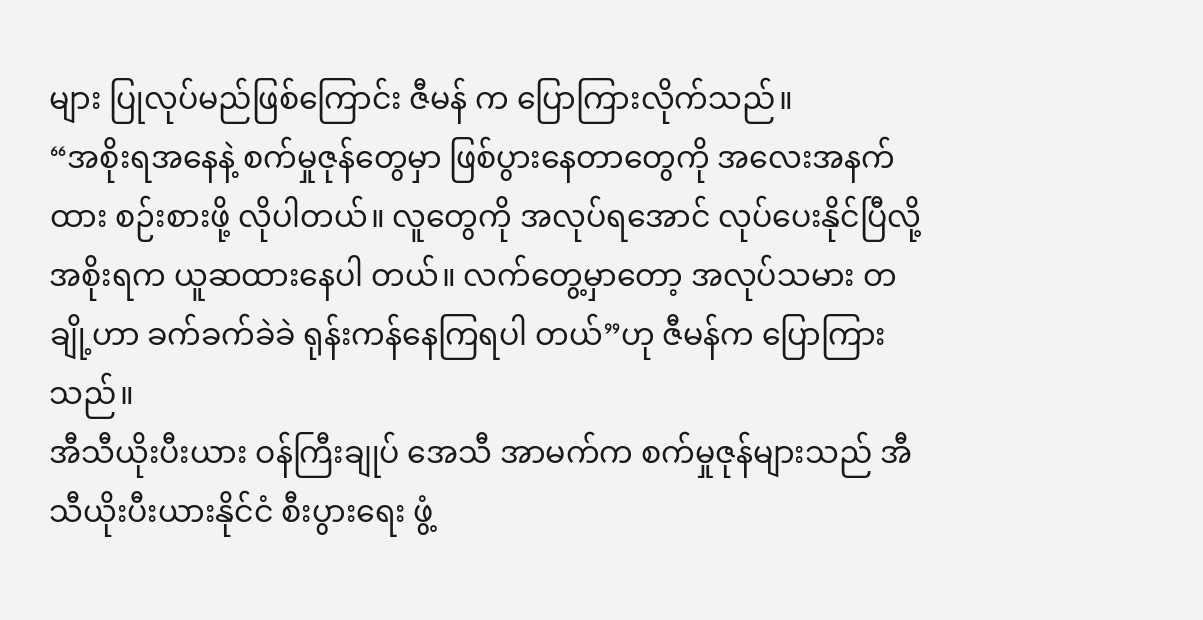များ ပြုလုပ်မည်ဖြစ်ကြောင်း ဇီမန် က ပြောကြားလိုက်သည်။
“အစိုးရအနေနဲ့ စက်မှုဇုန်တွေမှာ ဖြစ်ပွားနေတာတွေကို အလေးအနက်ထား စဉ်းစားဖို့ လိုပါတယ်။ လူတွေကို အလုပ်ရအောင် လုပ်ပေးနိုင်ပြီလို့ အစိုးရက ယူဆထားနေပါ တယ်။ လက်တွေ့မှာတော့ အလုပ်သမား တချို့ဟာ ခက်ခက်ခဲခဲ ရုန်းကန်နေကြရပါ တယ်”ဟု ဇီမန်က ပြောကြားသည်။
အီသီယိုးပီးယား ဝန်ကြီးချုပ် အေသီ အာမက်က စက်မှုဇုန်များသည် အီသီယိုးပီးယားနိုင်ငံ စီးပွားရေး ဖွံ့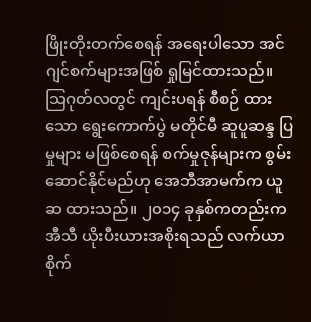ဖြိုးတိုးတက်စေရန် အရေးပါသော အင်ဂျင်စက်များအဖြစ် ရှုမြင်ထားသည်။ သြဂုတ်လတွင် ကျင်းပရန် စီစဉ် ထားသော ရွေးကောက်ပွဲ မတိုင်မီ ဆူပူဆန္ဒ ပြမှုများ မဖြစ်စေရန် စက်မှုဇုန်များက စွမ်း ဆောင်နိုင်မည်ဟု အေဘီအာမက်က ယူဆ ထားသည်။ ၂၀၁၄ ခုနှစ်ကတည်းက အီသီ ယိုးပီးယားအစိုးရသည် လက်ယာစိုက်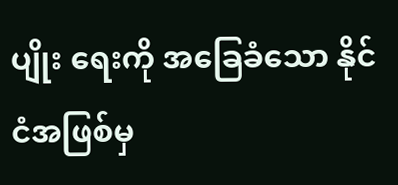ပျိုး ရေးကို အခြေခံသော နိုင်ငံအဖြစ်မှ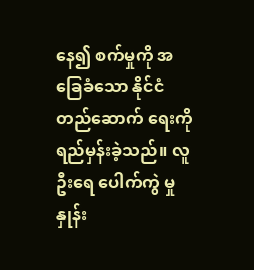နေ၍ စက်မှုကို အခြေခံသော နိုင်ငံတည်ဆောက် ရေးကို ရည်မှန်းခဲ့သည်။ လူဦးရေ ပေါက်ကွဲ မှုနှုန်း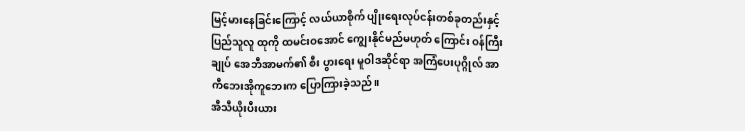မြင့်မားနေခြင်းကြောင့် လယ်ယာစိုက် ပျိုးရေးလုပ်ငန်းတစ်ခုတည်းနှင့် ပြည်သူလူ ထုကို ထမင်းဝအောင် ကျွေးနိုင်မည်မဟုတ် ကြောင်း ဝန်ကြီးချုပ် အေဘီအာမက်၏ စီး ပွားရေး မူဝါဒဆိုင်ရာ အကြံပေးပုဂ္ဂိုလ် အာ ကီဘေးအိုကူဘေးက ပြောကြားခဲ့သည်။
အီသီယိုးပီးယား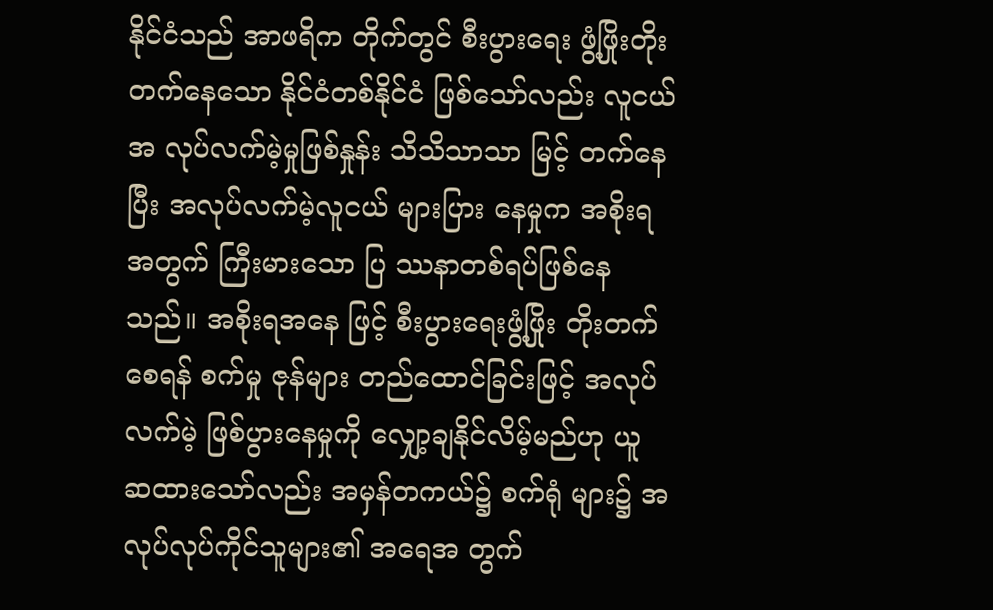နိုင်ငံသည် အာဖရိက တိုက်တွင် စီးပွားရေး ဖွံ့ဖြိုးတိုးတက်နေသော နိုင်ငံတစ်နိုင်ငံ ဖြစ်သော်လည်း လူငယ်အ လုပ်လက်မဲ့မှုဖြစ်နှုန်း သိသိသာသာ မြင့် တက်နေပြီး အလုပ်လက်မဲ့လူငယ် များပြား နေမှုက အစိုးရအတွက် ကြီးမားသော ပြ ဿနာတစ်ရပ်ဖြစ်နေသည်။ အစိုးရအနေ ဖြင့် စီးပွားရေးဖွံ့ဖြိုး တိုးတက်စေရန် စက်မှု ဇုန်များ တည်ထောင်ခြင်းဖြင့် အလုပ်လက်မဲ့ ဖြစ်ပွားနေမှုကို လျှော့ချနိုင်လိမ့်မည်ဟု ယူ ဆထားသော်လည်း အမှန်တကယ်၌ စက်ရုံ များ၌ အလုပ်လုပ်ကိုင်သူများ၏ အရေအ တွက်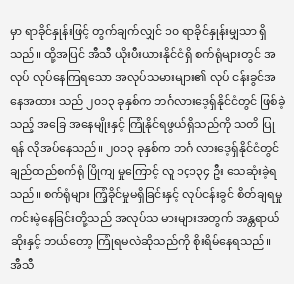မှာ ရာခိုင်နှုန်းဖြင့် တွက်ချက်လျှင် ၁၀ ရာခိုင်နှုန်းမျှသာ ရှိသည်။ ထို့အပြင် အီသီ ယိုးပီးယားနိုင်ငံရှိ စက်ရုံများတွင် အလုပ် လုပ်နေကြရသော အလုပ်သမားများ၏ လုပ် ငန်းခွင်အနေအထား သည် ၂၀၁၃ ခုနှစ်က ဘင်္ဂလားဒေ့ရှ်နိုင်ငံတွင် ဖြစ်ခဲ့သည့် အခြေ အနေမျိုးနှင့် ကြုံနိုင်ရဖွယ်ရှိသည်ကို သတိ ပြုရန် လိုအပ်နေသည်။ ၂၀၁၃ ခုနှစ်က ဘင်္ဂ လားဒေ့ရှ်နိုင်ငံတွင် ချည်ထည်စက်ရုံ ပြိုကျ မှုကြောင့် လူ ၁ç၁၃၄ ဦး သေဆုံးခဲ့ရသည်။ စက်ရုံများ ကြံ့ခိုင်မှုမရှိခြင်းနှင့် လုပ်ငန်းခွင် စိတ်ချရမှုကင်းမဲ့နေခြင်းတို့သည် အလုပ်သ မားများအတွက် အန္တရာယ်ဆိုးနှင့် ဘယ်တော့ ကြုံရမလဲဆိုသည်ကို စိုးရိမ်နေရသည်။
အီသီ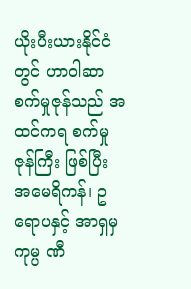ယိုးပီးယားနိုင်ငံတွင် ဟာဝါဆာစက်မှုဇုန်သည် အထင်ကရ စက်မှုဇုန်ကြီး ဖြစ်ပြီး အမေရိကန်၊ ဥရောပနှင့် အာရှမှ ကုမ္ပ ဏီ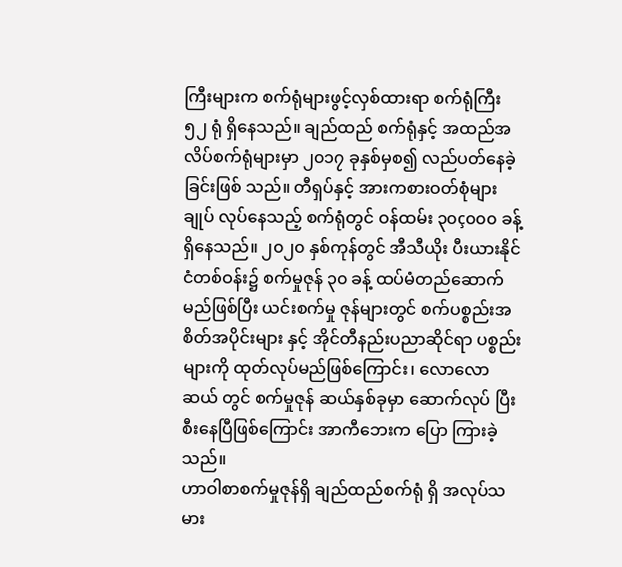ကြီးများက စက်ရုံများဖွင့်လှစ်ထားရာ စက်ရုံကြီး ၅၂ ရုံ ရှိနေသည်။ ချည်ထည် စက်ရုံနှင့် အထည်အလိပ်စက်ရုံများမှာ ၂၀၁၇ ခုနှစ်မှစ၍ လည်ပတ်နေခဲ့ခြင်းဖြစ် သည်။ တီရှပ်နှင့် အားကစားဝတ်စုံများ ချုပ် လုပ်နေသည့် စက်ရုံတွင် ဝန်ထမ်း ၃၀ç၀၀၀ ခန့်ရှိနေသည်။ ၂၀၂၀ နှစ်ကုန်တွင် အီသီယိုး ပီးယားနိုင်ငံတစ်ဝန်း၌ စက်မှုဇုန် ၃၀ ခန့် ထပ်မံတည်ဆောက်မည်ဖြစ်ပြီး ယင်းစက်မှု ဇုန်များတွင် စက်ပစ္စည်းအစိတ်အပိုင်းများ နှင့် အိုင်တီနည်းပညာဆိုင်ရာ ပစ္စည်းများကို ထုတ်လုပ်မည်ဖြစ်ကြောင်း၊ လောလောဆယ် တွင် စက်မှုဇုန် ဆယ်နှစ်ခုမှာ ဆောက်လုပ် ပြီးစီးနေပြီဖြစ်ကြောင်း အာကီဘေးက ပြော ကြားခဲ့သည်။
ဟာဝါစာစက်မှုဇုန်ရှိ ချည်ထည်စက်ရုံ ရှိ အလုပ်သမား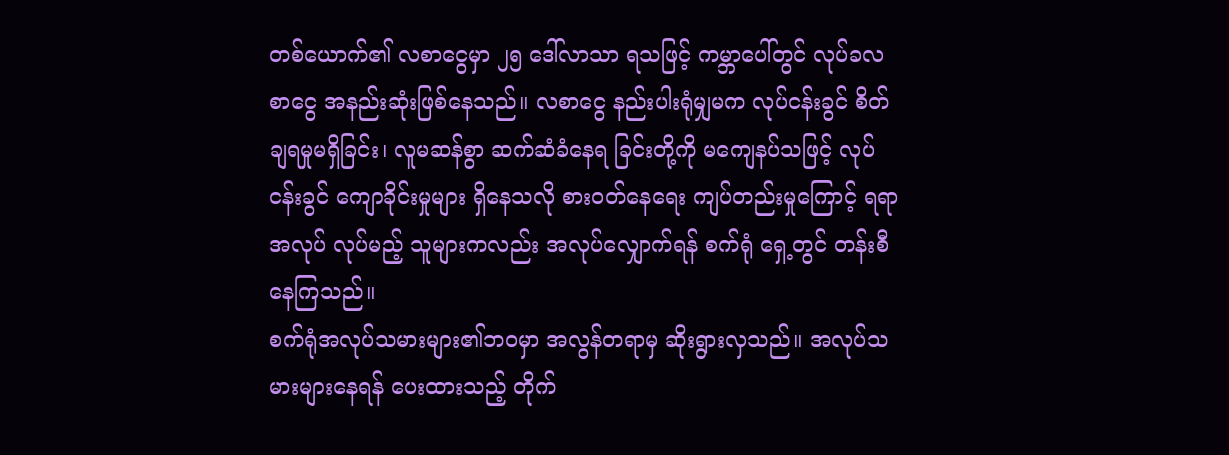တစ်ယောက်၏ လစာငွေမှာ ၂၅ ဒေါ်လာသာ ရသဖြင့် ကမ္ဘာပေါ်တွင် လုပ်ခလစာငွေ အနည်းဆုံးဖြစ်နေသည်။ လစာငွေ နည်းပါးရုံမျှမက လုပ်ငန်းခွင် စိတ် ချရမှုမရှိခြင်း၊ လူမဆန်စွာ ဆက်ဆံခံနေရ ခြင်းတို့ကို မကျေနပ်သဖြင့် လုပ်ငန်းခွင် ကျောခိုင်းမှုများ ရှိနေသလို စားဝတ်နေရေး ကျပ်တည်းမှုကြောင့် ရရာအလုပ် လုပ်မည့် သူများကလည်း အလုပ်လျှောက်ရန် စက်ရုံ ရှေ့တွင် တန်းစီနေကြသည်။
စက်ရုံအလုပ်သမားများ၏ဘဝမှာ အလွန်တရာမှ ဆိုးရွားလှသည်။ အလုပ်သမားများနေရန် ပေးထားသည့် တိုက်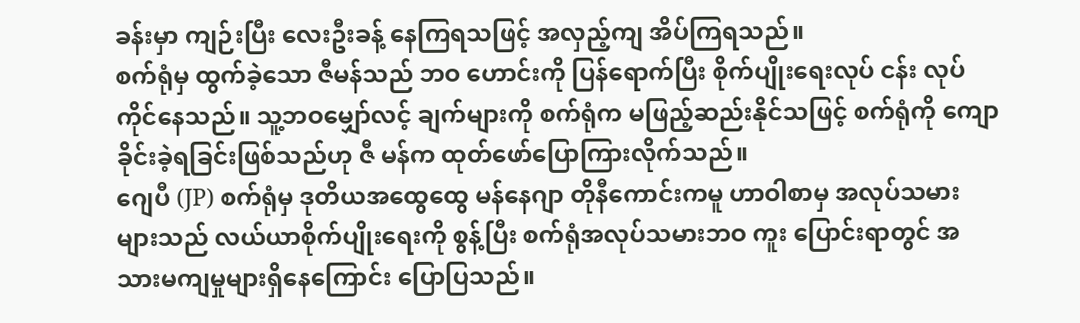ခန်းမှာ ကျဉ်းပြီး လေးဦးခန့် နေကြရသဖြင့် အလှည့်ကျ အိပ်ကြရသည်။
စက်ရုံမှ ထွက်ခဲ့သော ဇီမန်သည် ဘဝ ဟောင်းကို ပြန်ရောက်ပြီး စိုက်ပျိုးရေးလုပ် ငန်း လုပ်ကိုင်နေသည်။ သူ့ဘဝမျှော်လင့် ချက်များကို စက်ရုံက မဖြည့်ဆည်းနိုင်သဖြင့် စက်ရုံကို ကျောခိုင်းခဲ့ရခြင်းဖြစ်သည်ဟု ဇီ မန်က ထုတ်ဖော်ပြောကြားလိုက်သည်။
ဂျေပီ (JP) စက်ရုံမှ ဒုတိယအထွေထွေ မန်နေဂျာ တိုနီကောင်းကမူ ဟာဝါစာမှ အလုပ်သမားများသည် လယ်ယာစိုက်ပျိုးရေးကို စွန့်ပြီး စက်ရုံအလုပ်သမားဘဝ ကူး ပြောင်းရာတွင် အသားမကျမှုများရှိနေကြောင်း ပြောပြသည်။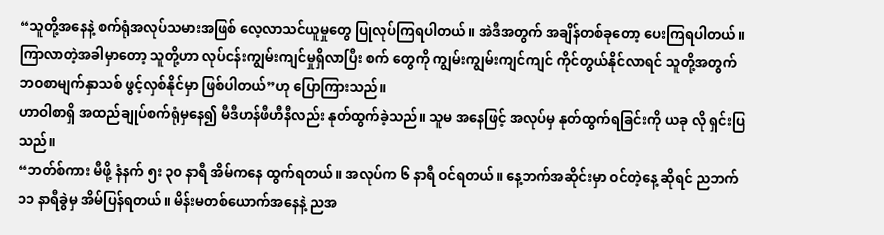“သူတို့အနေနဲ့ စက်ရုံအလုပ်သမားအဖြစ် လေ့လာသင်ယူမှုတွေ ပြုလုပ်ကြရပါတယ်။ အဲဒီအတွက် အချိန်တစ်ခုတော့ ပေးကြရပါတယ်။ ကြာလာတဲ့အခါမှာတော့ သူတို့ဟာ လုပ်ငန်းကျွမ်းကျင်မှုရှိလာပြီး စက် တွေကို ကျွမ်းကျွမ်းကျင်ကျင် ကိုင်တွယ်နိုင်လာရင် သူတို့အတွက် ဘဝစာမျက်နှာသစ် ဖွင့်လှစ်နိုင်မှာ ဖြစ်ပါတယ်”ဟု ပြောကြားသည်။
ဟာဝါစာရှိ အထည်ချုပ်စက်ရုံမှနေ၍ မီဒီဟန်ဖီဟီနီလည်း နုတ်ထွက်ခဲ့သည်။ သူမ အနေဖြင့် အလုပ်မှ နုတ်ထွက်ရခြင်းကို ယခု လို ရှင်းပြသည်။
“ဘတ်စ်ကား မီဖို့ နံနက် ၅း ၃၀ နာရီ အိမ်ကနေ ထွက်ရတယ်။ အလုပ်က ၆ နာရီ ဝင်ရတယ်။ နေ့ဘက်အဆိုင်းမှာ ဝင်တဲ့နေ့ ဆိုရင် ညဘက် ၁၁ နာရီခွဲမှ အိမ်ပြန်ရတယ်။ မိန်းမတစ်ယောက်အနေနဲ့ ညအ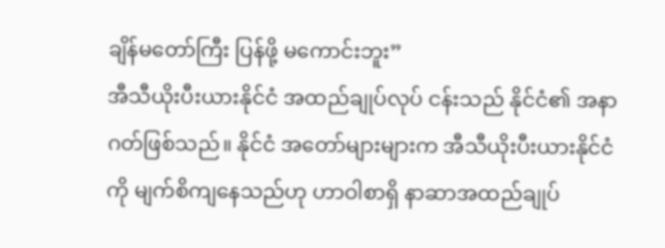ချိန်မတော်ကြီး ပြန်ဖို့ မကောင်းဘူး”
အီသီယိုးပီးယားနိုင်ငံ အထည်ချုပ်လုပ် ငန်းသည် နိုင်ငံ၏ အနာဂတ်ဖြစ်သည်။ နိုင်ငံ အတော်များများက အီသီယိုးပီးယားနိုင်ငံကို မျက်စိကျနေသည်ဟု ဟာဝါစာရှိ နာဆာအထည်ချုပ်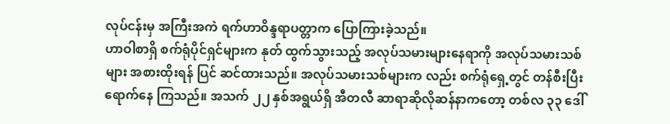လုပ်ငန်းမှ အကြီးအကဲ ရက်ဟာဝိန္ဒရာပတ္တာက ပြောကြားခဲ့သည်။
ဟာဝါစာရှိ စက်ရုံပိုင်ရှင်များက နုတ် ထွက်သွားသည့် အလုပ်သမားများနေရာကို အလုပ်သမားသစ်များ အစားထိုးရန် ပြင် ဆင်ထားသည်။ အလုပ်သမားသစ်များက လည်း စက်ရုံရှေ့တွင် တန်စီးပြီး ရောက်နေ ကြသည်။ အသက် ၂၂ နှစ်အရွယ်ရှိ အီတလီ ဆာရာဆိုလိုဆန်နာကတော့ တစ်လ ၃၃ ဒေါ်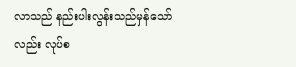လာသည် နည်းပါးလွန်းသည်မှန်သော်လည်း လုပ်စ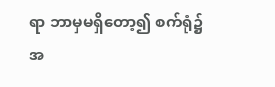ရာ ဘာမှမရှိတော့၍ စက်ရုံ၌ အ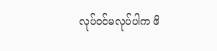လုပ်ဝင်မလုပ်ပါက ဖိ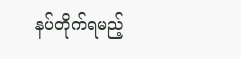နပ်တိုက်ရမည့်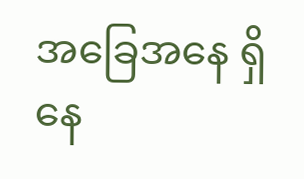အခြေအနေ ရှိနေ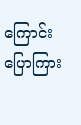ကြောင်း ပြောကြား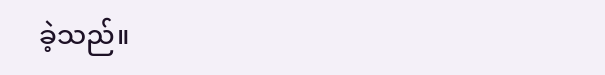ခဲ့သည်။